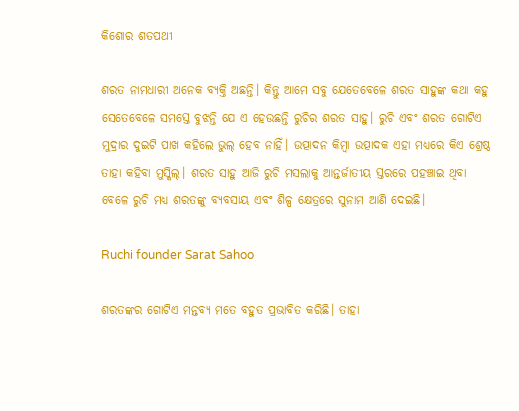କିଶୋର ଶତପଥୀ

ଶରତ ନାମଧାରୀ ଅନେକ ବ୍ୟକ୍ତି ଅଛନ୍ତି। କିନ୍ତୁ ଆମେ ସବୁ ଯେତେବେଳେ ଶରତ ସାହୁଙ୍କ କଥା କହୁ ସେତେବେଳେ ସମସ୍ତେ ବୁଝନ୍ତି ଯେ ଏ ହେଉଛନ୍ତି ରୁଚିର ଶରତ ସାହୁ। ରୁଚି ଏବଂ ଶରତ ଗୋଟିଏ ମୁଦ୍ରାର ଦୁଇଟି ପାଖ କହିଲେ ଭୁଲ୍‌ ହେବ ନାହିଁ। ଉତ୍ପାଦନ କିମ୍ବା ଉତ୍ପାଦକ ଏହା ମଧ୍ୟରେ କିଏ ଶ୍ରେଷ୍ଠ ତାହା କହିବା ମୁସ୍କିଲ୍‌। ଶରତ ସାହୁ ଆଜି ରୁଚି ମସଲାକୁ ଆନ୍ତର୍ଜାତୀୟ ସ୍ତରରେ ପହଞ୍ଚାଇ ଥିବା ବେଳେ ରୁଚି ମଧ୍ୟ ଶରତଙ୍କୁ ବ୍ୟବସାୟ ଏବଂ ଶିଳ୍ପ କ୍ଷେତ୍ରରେ ସୁନାମ ଆଣି ଦେଇଛି।

Ruchi founder Sarat Sahoo

ଶରତଙ୍କର ଗୋଟିଏ ମନ୍ତବ୍ୟ ମତେ ବହୁତ ପ୍ରଭାବିତ କରିଛି। ତାହା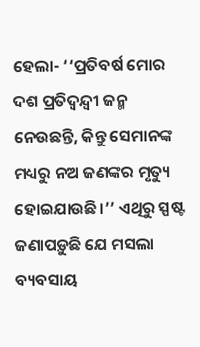ହେଲା- ‘‘ପ୍ରତିବର୍ଷ ମୋର ଦଶ ପ୍ରତିଦ୍ୱନ୍ଦ୍ୱୀ ଜନ୍ମ ନେଉଛନ୍ତି, କିନ୍ତୁ ସେମାନଙ୍କ ମଧ୍ୟରୁ ନଅ ଜଣଙ୍କର ମୃତ୍ୟୁ ହୋଇଯାଉଛି।’’ ଏଥିରୁ ସ୍ପଷ୍ଟ ଜଣାପଡ଼ୁଛି ଯେ ମସଲା ବ୍ୟବସାୟ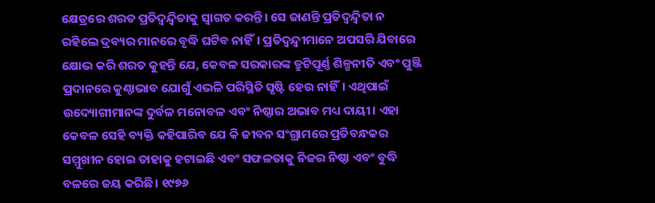କ୍ଷେତ୍ରରେ ଶରତ ପ୍ରତିଦ୍ୱନ୍ଦ୍ୱିତାକୁ ସ୍ୱାଗତ କରନ୍ତି। ସେ ଜାଣନ୍ତି ପ୍ରତିଦ୍ୱନ୍ଦ୍ୱିତା ନ ରହିଲେ ଦ୍ରବ୍ୟର ମାନରେ ବୃଦ୍ଧି ଘଟିବ ନାହିଁ। ପ୍ରତିଦ୍ୱନ୍ଦ୍ୱୀମାନେ ଅପସରି ଯିବାରେ କ୍ଷୋଭ କରି ଶରତ କୁହନ୍ତି ଯେ, କେବଳ ସରକାରଙ୍କ ତ୍ରୁଟିପୂର୍ଣ୍ଣ ଶିଳ୍ପନୀତି ଏବଂ ପୁଞ୍ଜି ପ୍ରଦାନରେ କୁଣ୍ଠାଭାବ ଯୋଗୁଁ ଏଭଳି ପରିସ୍ଥିତି ସୃଷ୍ଟି ହେଉ ନାହିଁ। ଏଥିପାଇଁ ଉଦ୍ୟୋଗୀମାନଙ୍କ ଦୁର୍ବଳ ମନୋବଳ ଏବଂ ନିଷ୍ଠାର ଅଭାବ ମଧ୍ୟ ଦାୟୀ। ଏହା କେବଳ ସେହି ବ୍ୟକ୍ତି କହିପାରିବ ଯେ କି ଜୀବନ ସଂଗ୍ରାମରେ ପ୍ରତିବନ୍ଧକର ସମ୍ମୁଖୀନ ହୋଇ ତାହାକୁ ହଟାଇଛି ଏବଂ ସଫଳତାକୁ ନିଜର ନିଷ୍ଠା ଏବଂ ବୁଦ୍ଧି ବଳରେ ଜୟ କରିଛି। ୧୯୭୬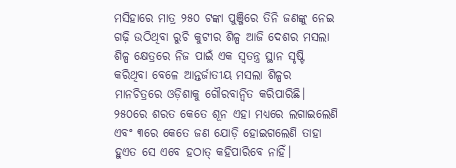ମସିହାରେ ମାତ୍ର ୨୫୦ ଟଙ୍କା ପୁଞ୍ଜିରେ ତିନି ଜଣଙ୍କୁ ନେଇ ଗଢ଼ି ଉଠିଥିବା ରୁଚି କୁଟୀର ଶିଳ୍ପ ଆଜି ଦେଶର ମସଲା ଶିଳ୍ପ କ୍ଷେତ୍ରରେ ନିଜ ପାଇଁ ଏକ ସ୍ୱତନ୍ତ୍ର ସ୍ଥାନ ସୃଷ୍ଟି କରିଥିବା ବେଳେ ଆନ୍ତର୍ଜାତୀୟ ମସଲା ଶିଳ୍ପର ମାନଚିତ୍ରରେ ଓଡ଼ିଶାକୁ ଗୌରବାନ୍ୱିତ କରିପାରିଛି। ୨୫୦ରେ ଶରତ କେତେ ଶୂନ ଏହା ମଧ୍ୟରେ ଲଗାଇଲେଣି ଏବଂ ୩ରେ କେତେ ଜଣ ଯୋଡ଼ି ହୋଇଗଲେଣି ତାହା ହୁଏତ ସେ ଏବେ ହଠାତ୍‌ କହିପାରିବେ ନାହିଁ।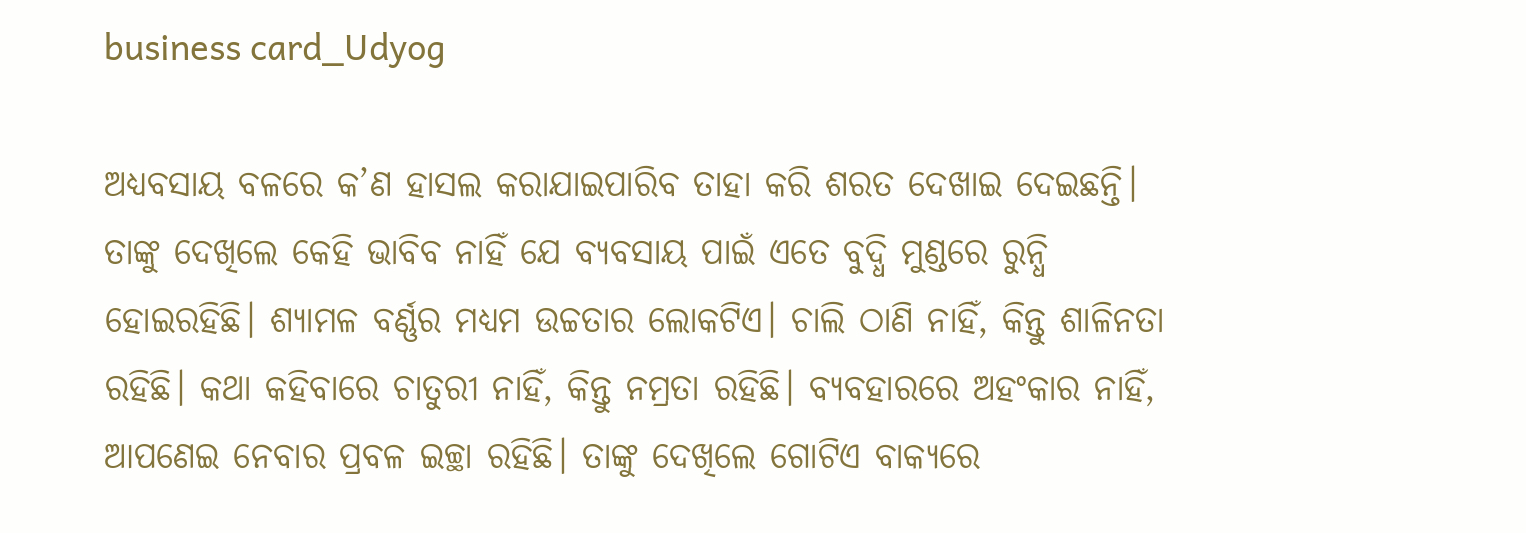business card_Udyog

ଅଧ୍ୟବସାୟ ବଳରେ କ’ଣ ହାସଲ କରାଯାଇପାରିବ ତାହା କରି ଶରତ ଦେଖାଇ ଦେଇଛନ୍ତି। ତାଙ୍କୁ ଦେଖିଲେ କେହି ଭାବିବ ନାହିଁ ଯେ ବ୍ୟବସାୟ ପାଇଁ ଏତେ ବୁଦ୍ଧି ମୁଣ୍ଡରେ ରୁନ୍ଧି ହୋଇରହିଛି। ଶ୍ୟାମଳ ବର୍ଣ୍ଣର ମଧ୍ୟମ ଉଚ୍ଚତାର ଲୋକଟିଏ। ଚାଲି ଠାଣି ନାହିଁ, କିନ୍ତୁ ଶାଳିନତା ରହିଛି। କଥା କହିବାରେ ଚାତୁରୀ ନାହିଁ, କିନ୍ତୁ ନମ୍ରତା ରହିଛି। ବ୍ୟବହାରରେ ଅହଂକାର ନାହିଁ, ଆପଣେଇ ନେବାର ପ୍ରବଳ ଇଚ୍ଛା ରହିଛି। ତାଙ୍କୁ ଦେଖିଲେ ଗୋଟିଏ ବାକ୍ୟରେ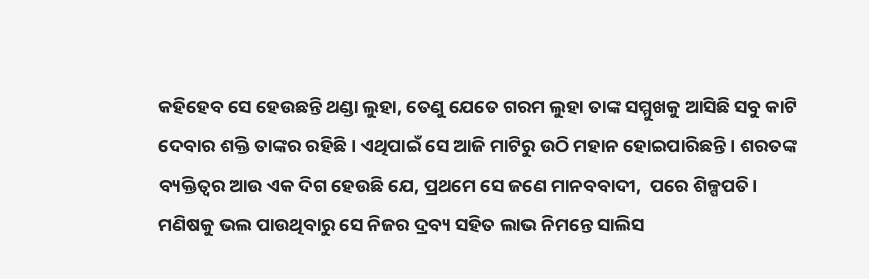କହିହେବ ସେ ହେଉଛନ୍ତି ଥଣ୍ଡା ଲୁହା, ତେଣୁ ଯେତେ ଗରମ ଲୁହା ତାଙ୍କ ସମ୍ମୁଖକୁ ଆସିଛି ସବୁ କାଟି ଦେବାର ଶକ୍ତି ତାଙ୍କର ରହିଛି। ଏଥିପାଇଁ ସେ ଆଜି ମାଟିରୁ ଉଠି ମହାନ ହୋଇପାରିଛନ୍ତି। ଶରତଙ୍କ ବ୍ୟକ୍ତିତ୍ୱର ଆଉ ଏକ ଦିଗ ହେଉଛି ଯେ, ପ୍ରଥମେ ସେ ଜଣେ ମାନବବାଦୀ,  ପରେ ଶିଳ୍ପପତି। ମଣିଷକୁ ଭଲ ପାଉଥିବାରୁ ସେ ନିଜର ଦ୍ରବ୍ୟ ସହିତ ଲାଭ ନିମନ୍ତେ ସାଲିସ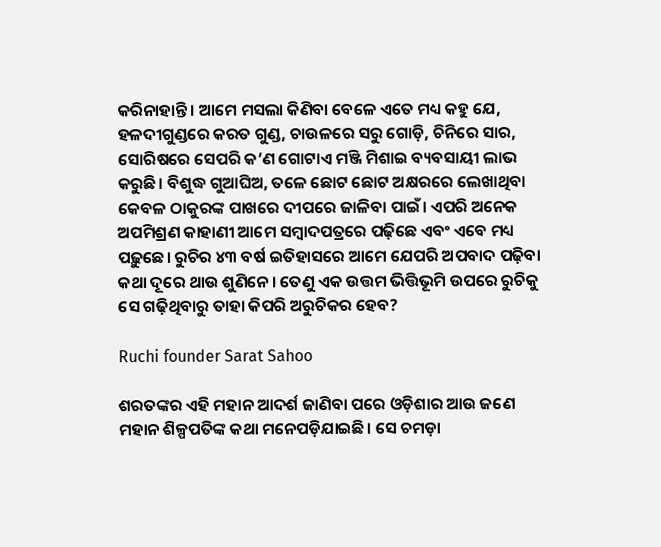କରିନାହାନ୍ତି। ଆମେ ମସଲା କିଣିବା ବେଳେ ଏତେ ମଧ୍ୟ କହୁ ଯେ, ହଳଦୀଗୁଣ୍ଡରେ କରତ ଗୁଣ୍ଡ, ଚାଉଳରେ ସରୁ ଗୋଡ଼ି, ଚିନିରେ ସାର, ସୋରିଷରେ ସେପରି କ’ଣ ଗୋଟାଏ ମଞ୍ଜି ମିଶାଇ ବ୍ୟବସାୟୀ ଲାଭ କରୁଛି। ବିଶୁଦ୍ଧ ଗୁଆଘିଅ, ତଳେ ଛୋଟ ଛୋଟ ଅକ୍ଷରରେ ଲେଖାଥିବା କେବଳ ଠାକୁରଙ୍କ ପାଖରେ ଦୀପରେ ଜାଳିବା ପାଇଁ। ଏପରି ଅନେକ ଅପମିଶ୍ରଣ କାହାଣୀ ଆମେ ସମ୍ବାଦପତ୍ରରେ ପଢ଼ିଛେ ଏବଂ ଏବେ ମଧ୍ୟ ପଢ଼ୁଛେ। ରୁଚିର ୪୩ ବର୍ଷ ଇତିହାସରେ ଆମେ ଯେପରି ଅପବାଦ ପଢ଼ିବା କଥା ଦୂରେ ଥାଉ ଶୁଣିନେ। ତେଣୁ ଏକ ଉତ୍ତମ ଭିତ୍ତିଭୂମି ଉପରେ ରୁଚିକୁ ସେ ଗଢ଼ିଥିବାରୁ ତାହା କିପରି ଅରୁଚିକର ହେବ?

Ruchi founder Sarat Sahoo

ଶରତଙ୍କର ଏହି ମହାନ ଆଦର୍ଶ ଜାଣିବା ପରେ ଓଡ଼ିଶାର ଆଉ ଜଣେ ମହାନ ଶିଳ୍ପପତିଙ୍କ କଥା ମନେପଡ଼ିଯାଇଛି। ସେ ଚମଡ଼ା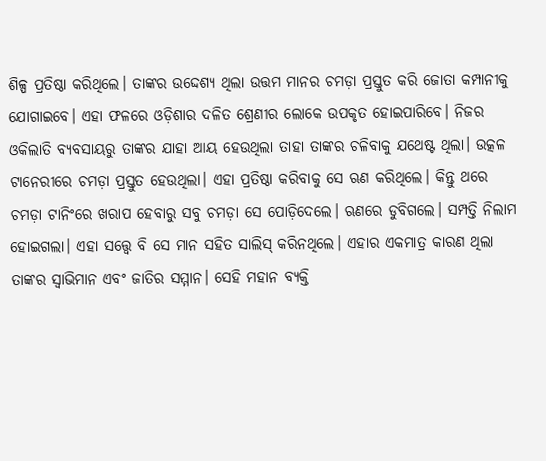ଶିଳ୍ପ ପ୍ରତିଷ୍ଠା କରିଥିଲେ। ତାଙ୍କର ଉଦ୍ଦେଶ୍ୟ ଥିଲା ଉତ୍ତମ ମାନର ଚମଡ଼ା ପ୍ରସ୍ତୁତ କରି ଜୋତା କମ୍ପାନୀକୁ ଯୋଗାଇବେ। ଏହା ଫଳରେ ଓଡ଼ିଶାର ଦଳିତ ଶ୍ରେଣୀର ଲୋକେ ଉପକୃତ ହୋଇପାରିବେ। ନିଜର ଓକିଲାତି ବ୍ୟବସାୟରୁ ତାଙ୍କର ଯାହା ଆୟ ହେଉଥିଲା ତାହା ତାଙ୍କର ଚଳିବାକୁ ଯଥେଷ୍ଟ ଥିଲା। ଉତ୍କଳ ଟାନେରୀରେ ଚମଡ଼ା ପ୍ରସ୍ତୁତ ହେଉଥିଲା। ଏହା ପ୍ରତିଷ୍ଠା କରିବାକୁ ସେ ଋଣ କରିଥିଲେ। କିନ୍ତୁ ଥରେ ଚମଡ଼ା ଟାନିଂରେ ଖରାପ ହେବାରୁ ସବୁ ଚମଡ଼ା ସେ ପୋଡ଼ିଦେଲେ। ଋଣରେ ଡୁବିଗଲେ। ସମ୍ପତ୍ତି ନିଲାମ ହୋଇଗଲା। ଏହା ସତ୍ତ୍ୱେ ବି ସେ ମାନ ସହିତ ସାଲିସ୍‌ କରିନଥିଲେ। ଏହାର ଏକମାତ୍ର କାରଣ ଥିଲା ତାଙ୍କର ସ୍ୱାଭିମାନ ଏବଂ ଜାତିର ସମ୍ମାନ। ସେହି ମହାନ ବ୍ୟକ୍ତି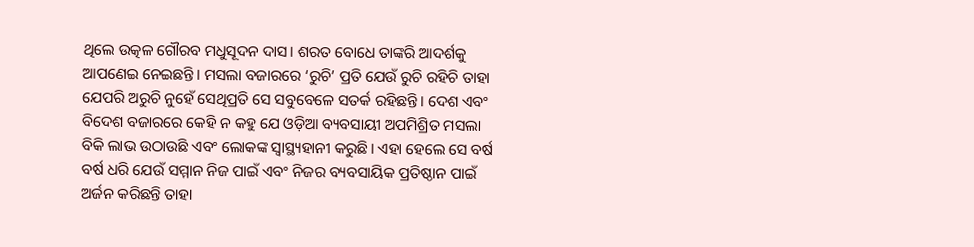ଥିଲେ ଉତ୍କଳ ଗୌରବ ମଧୁସୂଦନ ଦାସ। ଶରତ ବୋଧେ ତାଙ୍କରି ଆଦର୍ଶକୁ ଆପଣେଇ ନେଇଛନ୍ତି। ମସଲା ବଜାରରେ ‘ରୁଚି’ ପ୍ରତି ଯେଉଁ ରୁଚି ରହିଚି ତାହା ଯେପରି ଅରୁଚି ନୁହେଁ ସେଥିପ୍ରତି ସେ ସବୁବେଳେ ସତର୍କ ରହିଛନ୍ତି। ଦେଶ ଏବଂ ବିଦେଶ ବଜାରରେ କେହି ନ କହୁ ଯେ ଓଡ଼ିଆ ବ୍ୟବସାୟୀ ଅପମିଶ୍ରିତ ମସଲା ବିକି ଲାଭ ଉଠାଉଛି ଏବଂ ଲୋକଙ୍କ ସ୍ୱାସ୍ଥ୍ୟହାନୀ କରୁଛି। ଏହା ହେଲେ ସେ ବର୍ଷ ବର୍ଷ ଧରି ଯେଉଁ ସମ୍ମାନ ନିଜ ପାଇଁ ଏବଂ ନିଜର ବ୍ୟବସାୟିକ ପ୍ରତିଷ୍ଠାନ ପାଇଁ ଅର୍ଜନ କରିଛନ୍ତି ତାହା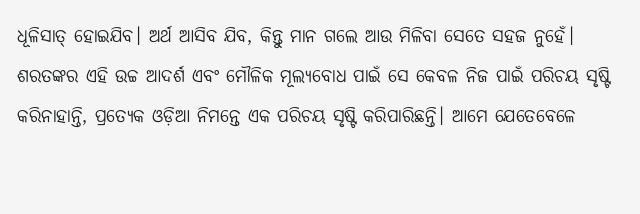ଧୂଳିସାତ୍‌ ହୋଇଯିବ। ଅର୍ଥ ଆସିବ ଯିବ, କିନ୍ତୁ ମାନ ଗଲେ ଆଉ ମିଳିବା ସେତେ ସହଜ ନୁହେଁ। ଶରତଙ୍କର ଏହି ଉଚ୍ଚ ଆଦର୍ଶ ଏବଂ ମୌଳିକ ମୂଲ୍ୟବୋଧ ପାଇଁ ସେ କେବଳ ନିଜ ପାଇଁ ପରିଚୟ ସୃଷ୍ଟି କରିନାହାନ୍ତି, ପ୍ରତ୍ୟେକ ଓଡ଼ିଆ ନିମନ୍ତେ ଏକ ପରିଚୟ ସୃଷ୍ଟି କରିପାରିଛନ୍ତି। ଆମେ ଯେତେବେଳେ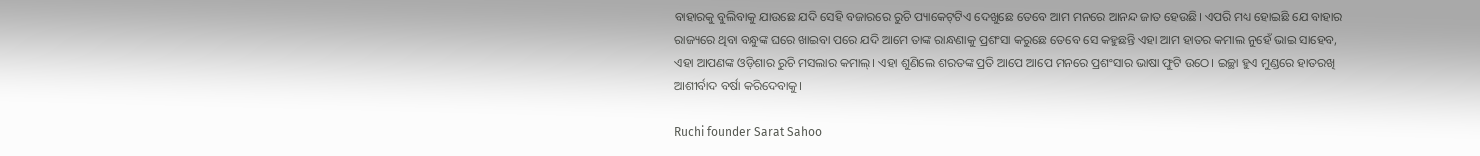ବାହାରକୁ ବୁଲିବାକୁ ଯାଉଛେ ଯଦି ସେହି ବଜାରରେ ରୁଚି ପ୍ୟାକେଟ୍‌ଟିଏ ଦେଖୁଛେ ତେବେ ଆମ ମନରେ ଆନନ୍ଦ ଜାତ ହେଉଛି। ଏପରି ମଧ୍ୟ ହୋଇଛି ଯେ ବାହାର ରାଜ୍ୟରେ ଥିବା ବନ୍ଧୁଙ୍କ ଘରେ ଖାଇବା ପରେ ଯଦି ଆମେ ତାଙ୍କ ରାନ୍ଧଣାକୁ ପ୍ରଶଂସା କରୁଛେ ତେବେ ସେ କହୁଛନ୍ତି ଏହା ଆମ ହାତର କମାଲ ନୁହେଁ ଭାଇ ସାହେବ, ଏହା ଆପଣଙ୍କ ଓଡ଼ିଶାର ରୁଚି ମସଲାର କମାଲ୍‌। ଏହା ଶୁଣିଲେ ଶରତଙ୍କ ପ୍ରତି ଆପେ ଆପେ ମନରେ ପ୍ରଶଂସାର ଭାଷା ଫୁଟି ଉଠେ। ଇଚ୍ଛା ହୁଏ ମୁଣ୍ଡରେ ହାତରଖି ଆଶୀର୍ବାଦ ବର୍ଷା କରିଦେବାକୁ।

Ruchi founder Sarat Sahoo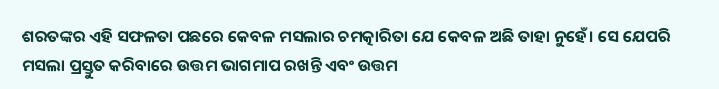ଶରତଙ୍କର ଏହି ସଫଳତା ପଛରେ କେବଳ ମସଲାର ଚମତ୍କାରିତା ଯେ କେବଳ ଅଛି ତାହା ନୁହେଁ। ସେ ଯେପରି ମସଲା ପ୍ରସ୍ତୁତ କରିବାରେ ଉତ୍ତମ ଭାଗମାପ ରଖନ୍ତି ଏବଂ ଉତ୍ତମ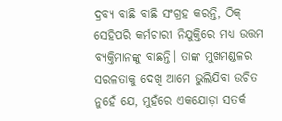ଦ୍ରବ୍ୟ ବାଛି ବାଛି ସଂଗ୍ରହ କରନ୍ତି, ଠିକ୍‌ ସେହିପରି କର୍ମଚାରୀ ନିଯୁକ୍ତିରେ ମଧ୍ୟ ଉତ୍ତମ ବ୍ୟକ୍ତିମାନଙ୍କୁ ବାଛନ୍ତି। ତାଙ୍କ ମୁଖମଣ୍ଡଳର ସରଳତାକୁ ଦେଖି ଆମେ ଭୁଲିଯିବା ଉଚିତ ନୁହେଁ ଯେ, ମୁହଁରେ ଏକଯୋଡ଼ା ସତର୍କ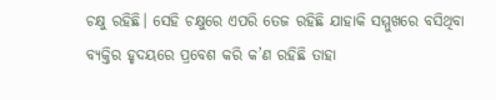ଚକ୍ଷୁ ରହିଛି। ସେହି ଚକ୍ଷୁରେ ଏପରି ତେଜ ରହିଛି ଯାହାକି ସମ୍ମୁଖରେ ବସିଥିବା ବ୍ୟକ୍ତିର ହୃଦୟରେ ପ୍ରବେଶ କରି କ’ଣ ରହିଛି ତାହା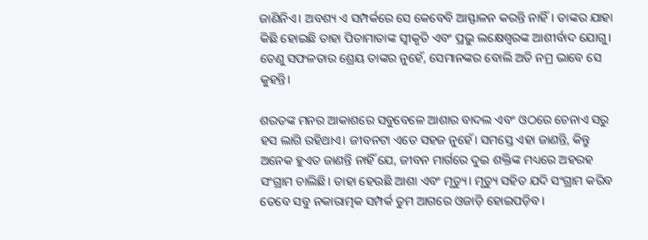ଜାଣିନିଏ। ଅବଶ୍ୟ ଏ ସମ୍ପର୍କରେ ସେ କେବେବି ଆସ୍ଫାଳନ କରନ୍ତି ନାହିଁ। ତାଙ୍କର ଯାହା କିଛି ହୋଇଛି ତାହା ପିତାମାତାଙ୍କ ସ୍ୱୀକୃତି ଏବଂ ପ୍ରଭୁ ଲକ୍ଷେଶ୍ୱରଙ୍କ ଆଶୀର୍ବାଦ ଯୋଗୁ। ତେଣୁ ସଫଳତାର ଶ୍ରେୟ ତାଙ୍କର ନୁହେଁ, ସେମାନଙ୍କର ବୋଲି ଅତି ନମ୍ର ଭାବେ ସେ କୁହନ୍ତି।

ଶରତଙ୍କ ମନର ଆକାଶରେ ସବୁବେଳେ ଆଶାର ବାଦଲ ଏବଂ ଓଠରେ ଚେନାଏ ସରୁ ହସ ଲାଗି ରହିଥାଏ। ଜୀବନଟା ଏତେ ସହଜ ନୁହେଁ। ସମସ୍ତେ ଏହା ଜାଣନ୍ତି, କିନ୍ତୁ ଅନେକ ହୁଏତ ଜାଣନ୍ତି ନାହିଁ ଯେ, ଜୀବନ ମାର୍ଗରେ ଦୁଇ ଶକ୍ତିଙ୍କ ମଧ୍ୟରେ ଅହରହ ସଂଗ୍ରାମ ଚାଲିଛି। ତାହା ହେଉଛି ଆଶା ଏବଂ ମୃତ୍ୟୁ। ମୃତ୍ୟୁ ସହିତ ଯଦି ସଂଗ୍ରାମ କରିବ ତେବେ ସବୁ ନକାରାତ୍ମକ ସମ୍ପର୍କ ତୁମ ଆଗରେ ଓଜାଡ଼ି ହୋଇପଡ଼ିବ।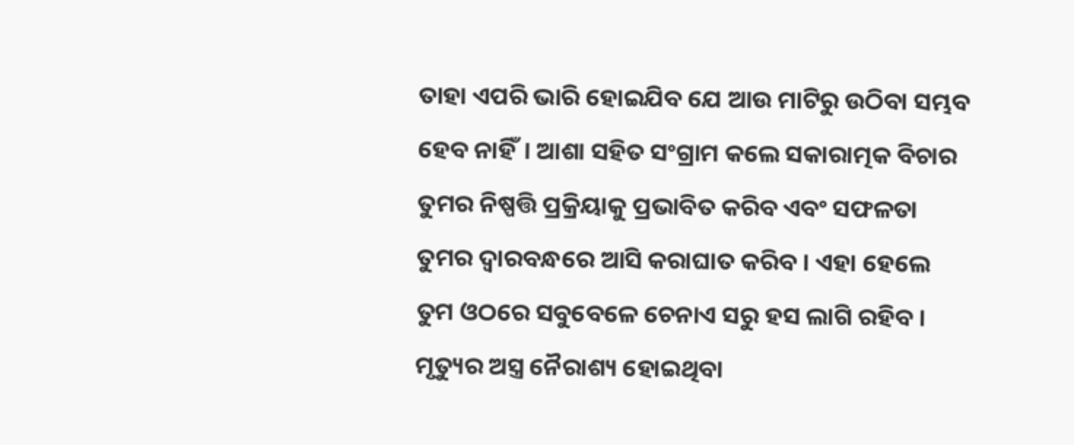ତାହା ଏପରି ଭାରି ହୋଇଯିବ ଯେ ଆଉ ମାଟିରୁ ଉଠିବା ସମ୍ଭବ ହେବ ନାହିଁ। ଆଶା ସହିତ ସଂଗ୍ରାମ କଲେ ସକାରାତ୍ମକ ବିଚାର ତୁମର ନିଷ୍ପତ୍ତି ପ୍ରକ୍ରିୟାକୁ ପ୍ରଭାବିତ କରିବ ଏବଂ ସଫଳତା ତୁମର ଦ୍ୱାରବନ୍ଧରେ ଆସି କରାଘାତ କରିବ। ଏହା ହେଲେ ତୁମ ଓଠରେ ସବୁବେଳେ ଚେନାଏ ସରୁ ହସ ଲାଗି ରହିବ। ମୃତ୍ୟୁର ଅସ୍ତ୍ର ନୈରାଶ୍ୟ ହୋଇଥିବା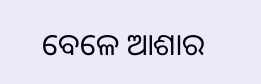ବେଳେ ଆଶାର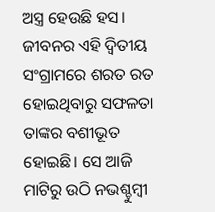ଅସ୍ତ୍ର ହେଉଛି ହସ। ଜୀବନର ଏହି ଦ୍ୱିତୀୟ ସଂଗ୍ରାମରେ ଶରତ ରତ ହୋଇଥିବାରୁ ସଫଳତା ତାଙ୍କର ବଶୀଭୂତ ହୋଇଛି। ସେ ଆଜି ମାଟିରୁ ଉଠି ନଭଶ୍ଚୁମ୍ବୀ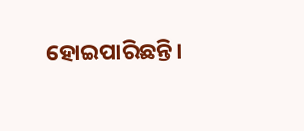ହୋଇପାରିଛନ୍ତି।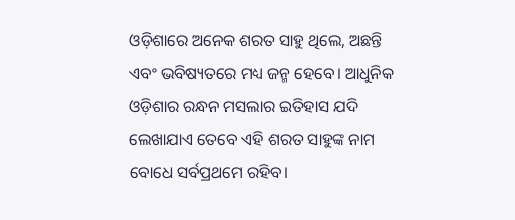ଓଡ଼ିଶାରେ ଅନେକ ଶରତ ସାହୁ ଥିଲେ, ଅଛନ୍ତି ଏବଂ ଭବିଷ୍ୟତରେ ମଧ୍ୟ ଜନ୍ମ ହେବେ। ଆଧୁନିକ ଓଡ଼ିଶାର ରନ୍ଧନ ମସଲାର ଇତିହାସ ଯଦି ଲେଖାଯାଏ ତେବେ ଏହି ଶରତ ସାହୁଙ୍କ ନାମ ବୋଧେ ସର୍ବପ୍ରଥମେ ରହିବ।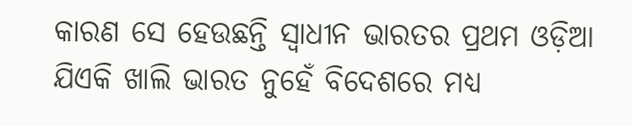କାରଣ ସେ ହେଉଛନ୍ତି ସ୍ୱାଧୀନ ଭାରତର ପ୍ରଥମ ଓଡ଼ିଆ ଯିଏକି ଖାଲି ଭାରତ ନୁହେଁ ବିଦେଶରେ ମଧ୍ୟ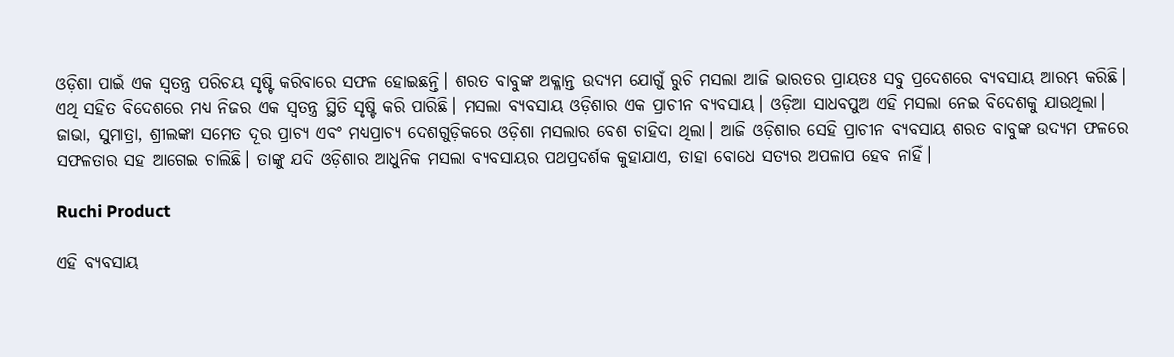ଓଡ଼ିଶା ପାଇଁ ଏକ ସ୍ୱତନ୍ତ୍ର ପରିଚୟ ସୃଷ୍ଟି କରିବାରେ ସଫଳ ହୋଇଛନ୍ତି। ଶରତ ବାବୁଙ୍କ ଅକ୍ଳାନ୍ତ ଉଦ୍ୟମ ଯୋଗୁଁ ରୁଚି ମସଲା ଆଜି ଭାରତର ପ୍ରାୟତଃ ସବୁ ପ୍ରଦେଶରେ ବ୍ୟବସାୟ ଆରମ୍ଭ କରିଛି। ଏଥି ସହିତ ବିଦେଶରେ ମଧ୍ୟ ନିଜର ଏକ ସ୍ୱତନ୍ତ୍ର ସ୍ଥିତି ସୃଷ୍ଟି କରି ପାରିଛି। ମସଲା ବ୍ୟବସାୟ ଓଡ଼ିଶାର ଏକ ପ୍ରାଚୀନ ବ୍ୟବସାୟ। ଓଡ଼ିଆ ସାଧବପୁଅ ଏହି ମସଲା ନେଇ ବିଦେଶକୁ ଯାଉଥିଲା। ଜାଭା, ସୁମାତ୍ରା, ଶ୍ରୀଲଙ୍କା ସମେତ ଦୂର ପ୍ରାଚ୍ୟ ଏବଂ ମଧ୍ୟପ୍ରାଚ୍ୟ ଦେଶଗୁଡ଼ିକରେ ଓଡ଼ିଶା ମସଲାର ବେଶ ଚାହିଦା ଥିଲା। ଆଜି ଓଡ଼ିଶାର ସେହି ପ୍ରାଚୀନ ବ୍ୟବସାୟ ଶରତ ବାବୁଙ୍କ ଉଦ୍ୟମ ଫଳରେ ସଫଳତାର ସହ ଆଗେଇ ଚାଲିଛି। ତାଙ୍କୁ ଯଦି ଓଡ଼ିଶାର ଆଧୁନିକ ମସଲା ବ୍ୟବସାୟର ପଥପ୍ରଦର୍ଶକ କୁହାଯାଏ, ତାହା ବୋଧେ ସତ୍ୟର ଅପଳାପ ହେବ ନାହିଁ।

Ruchi Product

ଏହି ବ୍ୟବସାୟ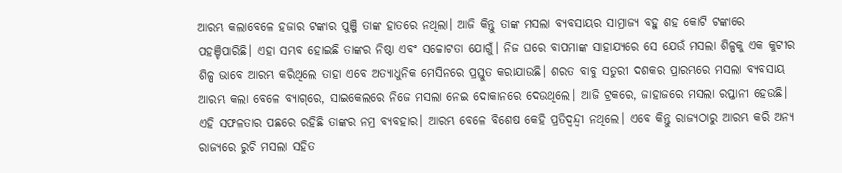ଆରମ୍ଭ କଲାବେଳେ ହଜାର ଟଙ୍କାର ପୁଞ୍ଜି ତାଙ୍କ ହାତରେ ନଥିଲା। ଆଜି କିନ୍ତୁ ତାଙ୍କ ମସଲା ବ୍ୟବସାୟର ସାମ୍ରାଜ୍ୟ ବହୁ ଶହ କୋଟି ଟଙ୍କାରେ ପହଞ୍ଚିପାରିଛି। ଏହା ସମ୍ଭବ ହୋଇଛି ତାଙ୍କର ନିଷ୍ଠା ଏବଂ ସଚ୍ଚୋଟତା ଯୋଗୁଁ। ନିଜ ଘରେ ବାପମାଙ୍କ ସାହାଯ୍ୟରେ ସେ ଯେଉଁ ମସଲା ଶିଳ୍ପକୁ ଏକ କୁଟୀର ଶିଳ୍ପ ଭାବେ ଆରମ୍ଭ କରିଥିଲେ ତାହା ଏବେ ଅତ୍ୟାଧୁନିକ ମେସିନରେ ପ୍ରସ୍ତୁତ କରାଯାଉଛି। ଶରତ ବାବୁ ସତୁରୀ ଦଶକର ପ୍ରାରମ୍ଭରେ ମସଲା ବ୍ୟବସାୟ ଆରମ୍ଭ କଲା ବେଳେ ବ୍ୟାଗ୍‌ରେ, ସାଇକେଲରେ ନିଜେ ମସଲା ନେଇ ଦୋକାନରେ ଦେଉଥିଲେ। ଆଜି ଟ୍ରକରେ, ଜାହାଜରେ ମସଲା ରପ୍ତାନୀ ହେଉଛି। ଏହି ସଫଳତାର ପଛରେ ରହିଛି ତାଙ୍କର ନମ୍ର ବ୍ୟବହାର। ଆରମ୍ଭ ବେଳେ ବିଶେଷ କେହି ପ୍ରତିଦ୍ୱନ୍ଦ୍ୱୀ ନଥିଲେ। ଏବେ କିନ୍ତୁ ରାଜ୍ୟଠାରୁ ଆରମ୍ଭ କରି ଅନ୍ୟ ରାଜ୍ୟରେ ରୁଚି ମସଲା ସହିତ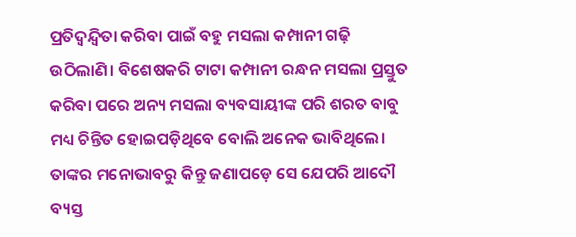ପ୍ରତିଦ୍ୱନ୍ଦ୍ୱିତା କରିବା ପାଇଁ ବହୁ ମସଲା କମ୍ପାନୀ ଗଢ଼ି ଉଠିଲାଣି। ବିଶେଷକରି ଟାଟା କମ୍ପାନୀ ରନ୍ଧନ ମସଲା ପ୍ରସ୍ତୁତ କରିବା ପରେ ଅନ୍ୟ ମସଲା ବ୍ୟବସାୟୀଙ୍କ ପରି ଶରତ ବାବୁ ମଧ୍ୟ ଚିନ୍ତିତ ହୋଇପଡ଼ିଥିବେ ବୋଲି ଅନେକ ଭାବିଥିଲେ। ତାଙ୍କର ମନୋଭାବରୁ କିନ୍ତୁ ଜଣାପଡ଼େ ସେ ଯେପରି ଆଦୌ ବ୍ୟସ୍ତ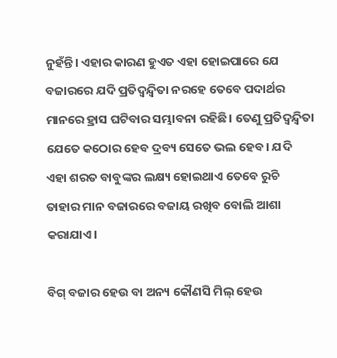ନୁହଁନ୍ତି। ଏହାର କାରଣ ହୁଏତ ଏହା ହୋଇପାରେ ଯେ ବଜାରରେ ଯଦି ପ୍ରତିଦ୍ୱନ୍ଦ୍ୱିତା ନରହେ ତେବେ ପଦାର୍ଥର ମାନରେ ହ୍ରାସ ଘଟିବାର ସମ୍ଭାବନା ରହିଛି। ତେଣୁ ପ୍ରତିଦ୍ୱନ୍ଦ୍ୱିତା ଯେତେ କଠୋର ହେବ ଦ୍ରବ୍ୟ ସେତେ ଭଲ ହେବ। ଯଦି ଏହା ଶରତ ବାବୁଙ୍କର ଲକ୍ଷ୍ୟ ହୋଇଥାଏ ତେବେ ରୁଚି ତାହାର ମାନ ବଜାରରେ ବଜାୟ ରଖିବ ବୋଲି ଆଶା କରାଯାଏ।

ବିଗ୍‌ ବଜାର ହେଉ ବା ଅନ୍ୟ କୌଣସି ମିଲ୍‌ ହେଉ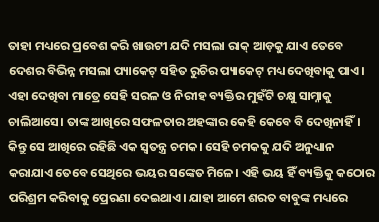ତାହା ମଧ୍ୟରେ ପ୍ରବେଶ କରି ଖାଉଟୀ ଯଦି ମସଲା ରାକ୍‌ ଆଡ଼କୁ ଯାଏ ତେବେ ଦେଶର ବିଭିନ୍ନ ମସଲା ପ୍ୟାକେଟ୍‌ ସହିତ ରୁଚିର ପ୍ୟାକେଟ୍‌ ମଧ୍ୟ ଦେଖିବାକୁ ପାଏ। ଏହା ଦେଖିବା ମାତ୍ରେ ସେହି ସରଳ ଓ ନିରୀହ ବ୍ୟକ୍ତିର ମୁହଁଟି ଚକ୍ଷୁ ସାମ୍ନାକୁ ଚାଲିଆସେ। ତାଙ୍କ ଆଖିରେ ସଫଳତାର ଅହଙ୍କାର କେହି କେବେ ବି ଦେଖିନାହିଁ। କିନ୍ତୁ ସେ ଆଖିରେ ରହିଛି ଏକ ସ୍ୱତନ୍ତ୍ର ଚମକ। ସେହି ଚମକକୁ ଯଦି ଅନୁଧ୍ୟାନ କରାଯାଏ ତେବେ ସେଥିରେ ଭୟର ସଙ୍କେତ ମିଳେ। ଏହି ଭୟ ହିଁ ବ୍ୟକ୍ତିକୁ କଠୋର ପରିଶ୍ରମ କରିବାକୁ ପ୍ରେରଣା ଦେଇଥାଏ। ଯାହା ଆମେ ଶରତ ବାବୁଙ୍କ ମଧ୍ୟରେ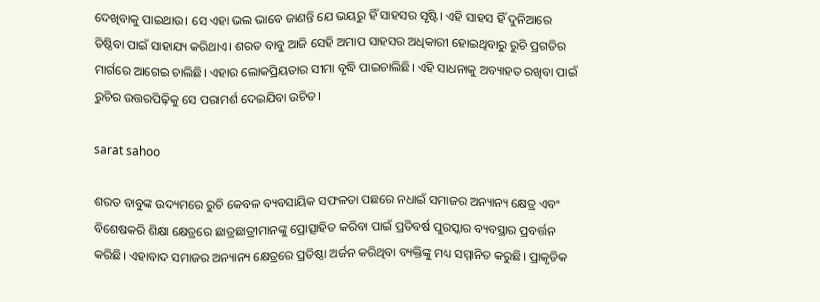ଦେଖିବାକୁ ପାଇଥାଉ। ସେ ଏହା ଭଲ ଭାବେ ଜାଣନ୍ତି ଯେ ଭୟରୁ ହିଁ ସାହସର ସୃଷ୍ଟି। ଏହି ସାହସ ହିଁ ଦୁନିଆରେ ତିଷ୍ଠିବା ପାଇଁ ସାହାଯ୍ୟ କରିଥାଏ। ଶରତ ବାବୁ ଆଜି ସେହି ଅମାପ ସାହସର ଅଧିକାରୀ ହୋଇଥିବାରୁ ରୁଚି ପ୍ରଗତିର ମାର୍ଗରେ ଆଗେଇ ଚାଲିଛି। ଏହାର ଲୋକପ୍ରିୟତାର ସୀମା ବୃଦ୍ଧି ପାଇଚାଲିଛି। ଏହି ସାଧନାକୁ ଅବ୍ୟାହତ ରଖିବା ପାଇଁ ରୁଚିର ଉତ୍ତରପିଢ଼ିକୁ ସେ ପରାମର୍ଶ ଦେଇଯିବା ଉଚିତ।

sarat sahoo

ଶରତ ବାବୁଙ୍କ ଉଦ୍ୟମରେ ରୁଚି କେବଳ ବ୍ୟବସାୟିକ ସଫଳତା ପଛରେ ନଧାଇଁ ସମାଜର ଅନ୍ୟାନ୍ୟ କ୍ଷେତ୍ର ଏବଂ ବିଶେଷକରି ଶିକ୍ଷା କ୍ଷେତ୍ରରେ ଛାତ୍ରଛାତ୍ରୀମାନଙ୍କୁ ପ୍ରୋତ୍ସାହିତ କରିବା ପାଇଁ ପ୍ରତିବର୍ଷ ପୁରସ୍କାର ବ୍ୟବସ୍ଥାର ପ୍ରବର୍ତ୍ତନ କରିଛି। ଏହାବାଦ ସମାଜର ଅନ୍ୟାନ୍ୟ କ୍ଷେତ୍ରରେ ପ୍ରତିଷ୍ଠା ଅର୍ଜନ କରିଥିବା ବ୍ୟକ୍ତିଙ୍କୁ ମଧ୍ୟ ସମ୍ମାନିତ କରୁଛି। ପ୍ରାକୃତିକ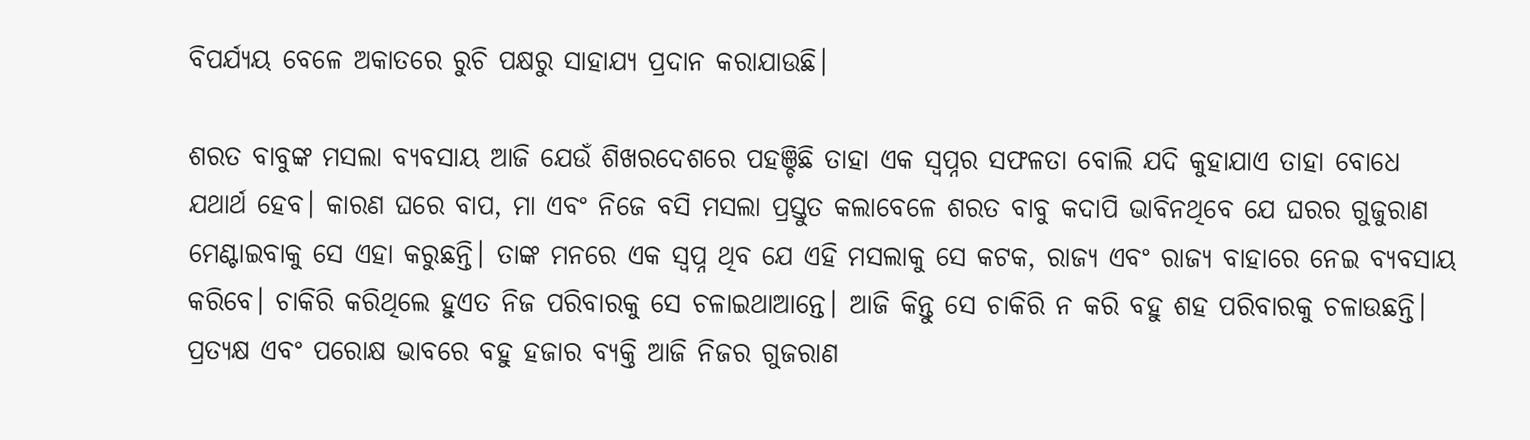ବିପର୍ଯ୍ୟୟ ବେଳେ ଅକାତରେ ରୁଚି ପକ୍ଷରୁ ସାହାଯ୍ୟ ପ୍ରଦାନ କରାଯାଉଛି।

ଶରତ ବାବୁଙ୍କ ମସଲା ବ୍ୟବସାୟ ଆଜି ଯେଉଁ ଶିଖରଦେଶରେ ପହଞ୍ଚିଛି ତାହା ଏକ ସ୍ୱପ୍ନର ସଫଳତା ବୋଲି ଯଦି କୁହାଯାଏ ତାହା ବୋଧେ ଯଥାର୍ଥ ହେବ। କାରଣ ଘରେ ବାପ, ମା ଏବଂ ନିଜେ ବସି ମସଲା ପ୍ରସ୍ତୁତ କଲାବେଳେ ଶରତ ବାବୁ କଦାପି ଭାବିନଥିବେ ଯେ ଘରର ଗୁଜୁରାଣ ମେଣ୍ଟାଇବାକୁ ସେ ଏହା କରୁଛନ୍ତି। ତାଙ୍କ ମନରେ ଏକ ସ୍ୱପ୍ନ ଥିବ ଯେ ଏହି ମସଲାକୁ ସେ କଟକ, ରାଜ୍ୟ ଏବଂ ରାଜ୍ୟ ବାହାରେ ନେଇ ବ୍ୟବସାୟ କରିବେ। ଚାକିରି କରିଥିଲେ ହୁଏତ ନିଜ ପରିବାରକୁ ସେ ଚଳାଇଥାଆନ୍ତେ। ଆଜି କିନ୍ତୁ ସେ ଚାକିରି ନ କରି ବହୁ ଶହ ପରିବାରକୁ ଚଳାଉଛନ୍ତି। ପ୍ରତ୍ୟକ୍ଷ ଏବଂ ପରୋକ୍ଷ ଭାବରେ ବହୁ ହଜାର ବ୍ୟକ୍ତି ଆଜି ନିଜର ଗୁଜରାଣ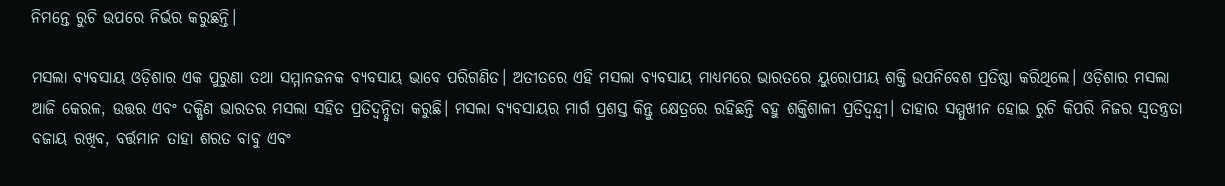ନିମନ୍ତେ ରୁଚି ଉପରେ ନିର୍ଭର କରୁଛନ୍ତି।

ମସଲା ବ୍ୟବସାୟ ଓଡ଼ିଶାର ଏକ ପୁରୁଣା ତଥା ସମ୍ମାନଜନକ ବ୍ୟବସାୟ ଭାବେ ପରିଗଣିତ। ଅତୀତରେ ଏହି ମସଲା ବ୍ୟବସାୟ ମାଧ୍ୟମରେ ଭାରତରେ ୟୁରୋପୀୟ ଶକ୍ତି ଉପନିବେଶ ପ୍ରତିଷ୍ଠା କରିଥିଲେ। ଓଡ଼ିଶାର ମସଲା ଆଜି କେରଳ, ଉତ୍ତର ଏବଂ ଦକ୍ଷିଣ ଭାରତର ମସଲା ସହିତ ପ୍ରତିଦ୍ୱନ୍ଦ୍ୱିତା କରୁଛି। ମସଲା ବ୍ୟବସାୟର ମାର୍ଗ ପ୍ରଶସ୍ତ କିନ୍ତୁ କ୍ଷେତ୍ରରେ ରହିଛନ୍ତି ବହୁ ଶକ୍ତିଶାଳୀ ପ୍ରତିଦ୍ୱନ୍ଦ୍ୱୀ। ତାହାର ସମ୍ମୁଖୀନ ହୋଇ ରୁଚି କିପରି ନିଜର ସ୍ୱତନ୍ତ୍ରତା ବଜାୟ ରଖିବ, ବର୍ତ୍ତମାନ ତାହା ଶରତ ବାବୁ ଏବଂ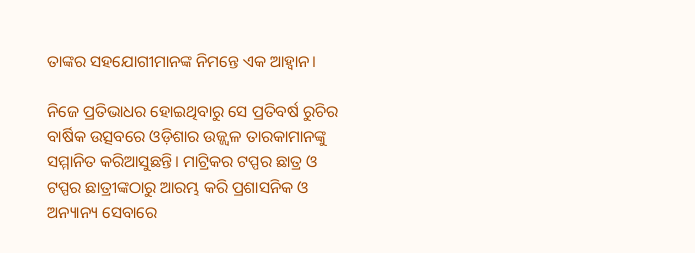ତାଙ୍କର ସହଯୋଗୀମାନଙ୍କ ନିମନ୍ତେ ଏକ ଆହ୍ୱାନ।

ନିଜେ ପ୍ରତିଭାଧର ହୋଇଥିବାରୁ ସେ ପ୍ରତିବର୍ଷ ରୁଚିର ବାର୍ଷିକ ଉତ୍ସବରେ ଓଡ଼ିଶାର ଉଜ୍ଜ୍ୱଳ ତାରକାମାନଙ୍କୁ ସମ୍ମାନିତ କରିଆସୁଛନ୍ତି। ମାଟ୍ରିକର ଟପ୍ପର ଛାତ୍ର ଓ ଟପ୍ପର ଛାତ୍ରୀଙ୍କଠାରୁ ଆରମ୍ଭ କରି ପ୍ରଶାସନିକ ଓ ଅନ୍ୟାନ୍ୟ ସେବାରେ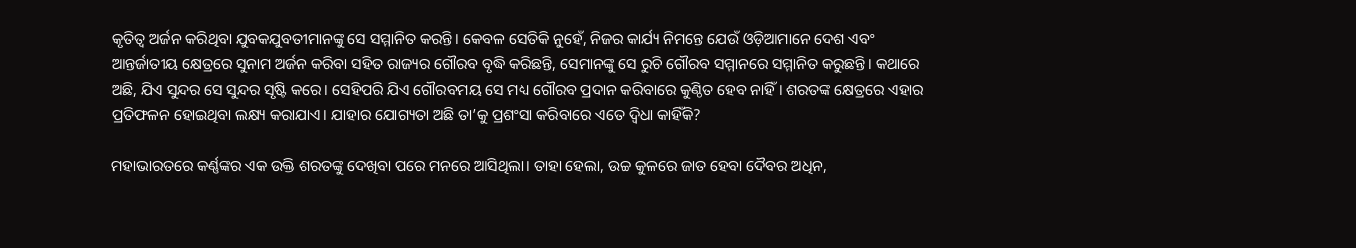କୃତିତ୍ୱ ଅର୍ଜନ କରିଥିବା ଯୁବକଯୁବତୀମାନଙ୍କୁ ସେ ସମ୍ମାନିତ କରନ୍ତି। କେବଳ ସେତିକି ନୁହେଁ, ନିଜର କାର୍ଯ୍ୟ ନିମନ୍ତେ ଯେଉଁ ଓଡ଼ିଆମାନେ ଦେଶ ଏବଂ ଆନ୍ତର୍ଜାତୀୟ କ୍ଷେତ୍ରରେ ସୁନାମ ଅର୍ଜନ କରିବା ସହିତ ରାଜ୍ୟର ଗୌରବ ବୃଦ୍ଧି କରିଛନ୍ତି, ସେମାନଙ୍କୁ ସେ ରୁଚି ଗୌରବ ସମ୍ମାନରେ ସମ୍ମାନିତ କରୁଛନ୍ତି। କଥାରେ ଅଛି, ଯିଏ ସୁନ୍ଦର ସେ ସୁନ୍ଦର ସୃଷ୍ଟି କରେ। ସେହିପରି ଯିଏ ଗୌରବମୟ ସେ ମଧ୍ୟ ଗୌରବ ପ୍ରଦାନ କରିବାରେ କୁଣ୍ଠିତ ହେବ ନାହିଁ। ଶରତଙ୍କ କ୍ଷେତ୍ରରେ ଏହାର ପ୍ରତିଫଳନ ହୋଇଥିବା ଲକ୍ଷ୍ୟ କରାଯାଏ। ଯାହାର ଯୋଗ୍ୟତା ଅଛି ତା’କୁ ପ୍ରଶଂସା କରିବାରେ ଏତେ ଦ୍ୱିଧା କାହିଁକି?

ମହାଭାରତରେ କର୍ଣ୍ଣଙ୍କର ଏକ ଉକ୍ତି ଶରତଙ୍କୁ ଦେଖିବା ପରେ ମନରେ ଆସିଥିଲା। ତାହା ହେଲା, ଉଚ୍ଚ କୁଳରେ ଜାତ ହେବା ଦୈବର ଅଧିନ,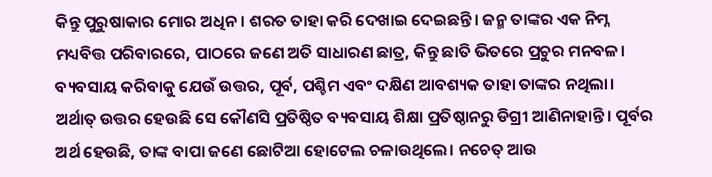କିନ୍ତୁ ପୁରୁଷାକାର ମୋର ଅଧିନ। ଶରତ ତାହା କରି ଦେଖାଇ ଦେଇଛନ୍ତି। ଜନ୍ମ ତାଙ୍କର ଏକ ନିମ୍ନ ମଧ୍ୟବିତ୍ତ ପରିବାରରେ, ପାଠରେ ଜଣେ ଅତି ସାଧାରଣ ଛାତ୍ର, କିନ୍ତୁ ଛାତି ଭିତରେ ପ୍ରଚୁର ମନବଳ। ବ୍ୟବସାୟ କରିବାକୁ ଯେଉଁ ଉତ୍ତର, ପୂର୍ବ, ପଶ୍ଚିମ ଏବଂ ଦକ୍ଷିଣ ଆବଶ୍ୟକ ତାହା ତାଙ୍କର ନଥିଲା। ଅର୍ଥାତ୍‌ ଉତ୍ତର ହେଉଛି ସେ କୌଣସି ପ୍ରତିଷ୍ଠିତ ବ୍ୟବସାୟ ଶିକ୍ଷା ପ୍ରତିଷ୍ଠାନରୁ ଡିଗ୍ରୀ ଆଣିନାହାନ୍ତି। ପୂର୍ବର ଅର୍ଥ ହେଉଛି, ତାଙ୍କ ବାପା ଜଣେ ଛୋଟିଆ ହୋଟେଲ ଚଳାଉଥିଲେ। ନଚେତ୍‌ ଆଉ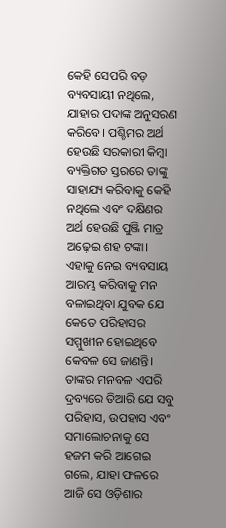କେହି ସେପରି ବଡ଼ ବ୍ୟବସାୟୀ ନଥିଲେ, ଯାହାର ପଦାଙ୍କ ଅନୁସରଣ କରିବେ। ପଶ୍ଚିମର ଅର୍ଥ ହେଉଛି ସରକାରୀ କିମ୍ବା ବ୍ୟକ୍ତିଗତ ସ୍ତରରେ ତାଙ୍କୁ ସାହାଯ୍ୟ କରିବାକୁ କେହି ନଥିଲେ ଏବଂ ଦକ୍ଷିଣର ଅର୍ଥ ହେଉଛି ପୁଞ୍ଜି ମାତ୍ର ଅଢ଼େଇ ଶହ ଟଙ୍କା। ଏହାକୁ ନେଇ ବ୍ୟବସାୟ ଆରମ୍ଭ କରିବାକୁ ମନ ବଳାଇଥିବା ଯୁବକ ଯେ କେତେ ପରିହାସର ସମ୍ମୁଖୀନ ହୋଇଥିବେ କେବଳ ସେ ଜାଣନ୍ତି। ତାଙ୍କର ମନବଳ ଏପରି ଦ୍ରବ୍ୟରେ ତିଆରି ଯେ ସବୁ ପରିହାସ, ଉପହାସ ଏବଂ ସମାଲୋଚନାକୁ ସେ ହଜମ କରି ଆଗେଇ ଗଲେ, ଯାହା ଫଳରେ ଆଜି ସେ ଓଡ଼ିଶାର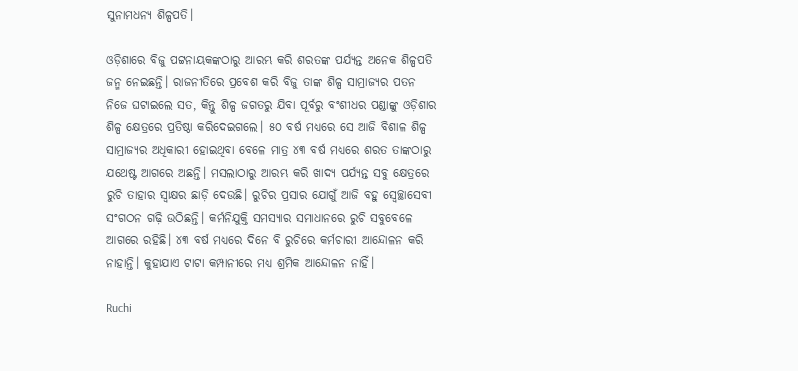ସୁନାମଧନ୍ୟ ଶିଳ୍ପପତି।

ଓଡ଼ିଶାରେ ବିଜୁ ପଟ୍ଟନାୟକଙ୍କଠାରୁ ଆରମ୍ଭ କରି ଶରତଙ୍କ ପର୍ଯ୍ୟନ୍ତ ଅନେକ ଶିଳ୍ପପତି ଜନ୍ମ ନେଇଛନ୍ତି। ରାଜନୀତିରେ ପ୍ରବେଶ କରି ବିଜୁ ତାଙ୍କ ଶିଳ୍ପ ସାମ୍ରାଜ୍ୟର ପତନ ନିଜେ ଘଟାଇଲେ ସତ, କିନ୍ତୁ ଶିଳ୍ପ ଜଗତରୁ ଯିବା ପୂର୍ବରୁ ବଂଶୀଧର ପଣ୍ଡାଙ୍କୁ ଓଡ଼ିଶାର ଶିଳ୍ପ କ୍ଷେତ୍ରରେ ପ୍ରତିଷ୍ଠା କରିଦେଇଗଲେ। ୫୦ ବର୍ଷ ମଧ୍ୟରେ ସେ ଆଜି ବିଶାଳ ଶିଳ୍ପ ସାମ୍ରାଜ୍ୟର ଅଧିକାରୀ ହୋଇଥିବା ବେଳେ ମାତ୍ର ୪୩ ବର୍ଷ ମଧ୍ୟରେ ଶରତ ତାଙ୍କଠାରୁ ଯଥେଷ୍ଟ ଆଗରେ ଅଛନ୍ତି। ମସଲାଠାରୁ ଆରମ୍ଭ କରି ଖାଦ୍ୟ ପର୍ଯ୍ୟନ୍ତ ସବୁ କ୍ଷେତ୍ରରେ ରୁଚି ତାହାର ସ୍ୱାକ୍ଷର ଛାଡ଼ି ଦେଉଛି। ରୁଚିର ପ୍ରସାର ଯୋଗୁଁ ଆଜି ବହୁ ସ୍ୱେଚ୍ଛାସେବୀ ସଂଗଠନ ଗଢ଼ି ଉଠିଛନ୍ତି। କର୍ମନିଯୁକ୍ତି ସମସ୍ୟାର ସମାଧାନରେ ରୁଚି ସବୁବେଳେ ଆଗରେ ରହିଛି। ୪୩ ବର୍ଷ ମଧ୍ୟରେ ଦିନେ ବି ରୁଚିରେ କର୍ମଚାରୀ ଆନ୍ଦୋଳନ କରି ନାହାନ୍ତି। କୁହାଯାଏ ଟାଟା କମ୍ପାନୀରେ ମଧ୍ୟ ଶ୍ରମିକ ଆନ୍ଦୋଳନ ନାହିଁ।

Ruchi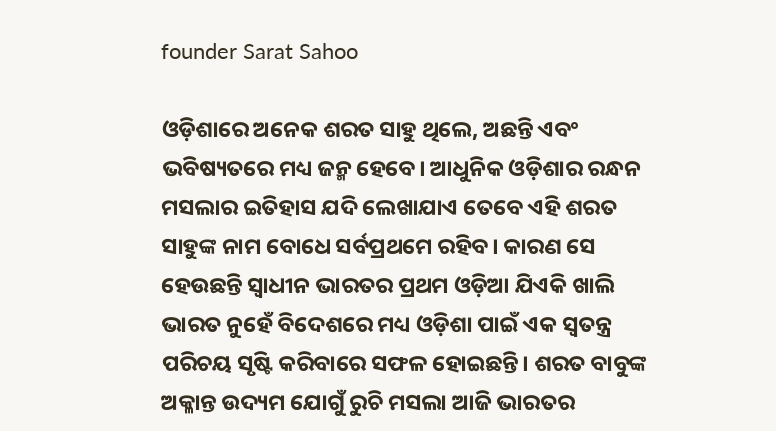founder Sarat Sahoo

ଓଡ଼ିଶାରେ ଅନେକ ଶରତ ସାହୁ ଥିଲେ, ଅଛନ୍ତି ଏବଂ ଭବିଷ୍ୟତରେ ମଧ୍ୟ ଜନ୍ମ ହେବେ। ଆଧୁନିକ ଓଡ଼ିଶାର ରନ୍ଧନ ମସଲାର ଇତିହାସ ଯଦି ଲେଖାଯାଏ ତେବେ ଏହି ଶରତ ସାହୁଙ୍କ ନାମ ବୋଧେ ସର୍ବପ୍ରଥମେ ରହିବ। କାରଣ ସେ ହେଉଛନ୍ତି ସ୍ୱାଧୀନ ଭାରତର ପ୍ରଥମ ଓଡ଼ିଆ ଯିଏକି ଖାଲି ଭାରତ ନୁହେଁ ବିଦେଶରେ ମଧ୍ୟ ଓଡ଼ିଶା ପାଇଁ ଏକ ସ୍ୱତନ୍ତ୍ର ପରିଚୟ ସୃଷ୍ଟି କରିବାରେ ସଫଳ ହୋଇଛନ୍ତି। ଶରତ ବାବୁଙ୍କ ଅକ୍ଳାନ୍ତ ଉଦ୍ୟମ ଯୋଗୁଁ ରୁଚି ମସଲା ଆଜି ଭାରତର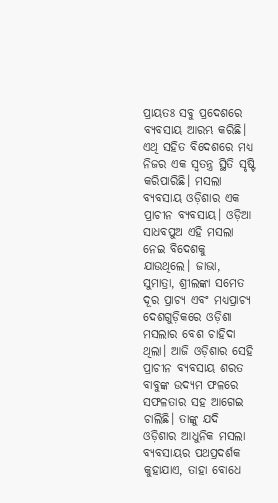ପ୍ରାୟତଃ ସବୁ ପ୍ରଦେଶରେ ବ୍ୟବସାୟ ଆରମ୍ଭ କରିଛି। ଏଥି ସହିତ ବିଦେଶରେ ମଧ୍ୟ ନିଜର ଏକ ସ୍ୱତନ୍ତ୍ର ସ୍ଥିତି ସୃଷ୍ଟି କରିପାରିଛି। ମସଲା ବ୍ୟବସାୟ ଓଡ଼ିଶାର ଏକ ପ୍ରାଚୀନ ବ୍ୟବସାୟ। ଓଡ଼ିଆ ସାଧବପୁଅ ଏହି ମସଲା ନେଇ ବିଦେଶକୁ ଯାଉଥିଲେ। ଜାଭା, ସୁମାତ୍ରା, ଶ୍ରୀଲଙ୍କା ସମେତ ଦୂର ପ୍ରାଚ୍ୟ ଏବଂ ମଧ୍ୟପ୍ରାଚ୍ୟ ଦେଶଗୁଡ଼ିକରେ ଓଡ଼ିଶା ମସଲାର ବେଶ ଚାହିଦା ଥିଲା। ଆଜି ଓଡ଼ିଶାର ସେହି ପ୍ରାଚୀନ ବ୍ୟବସାୟ ଶରତ ବାବୁଙ୍କ ଉଦ୍ୟମ ଫଳରେ ସଫଳତାର ସହ ଆଗେଇ ଚାଲିଛି। ତାଙ୍କୁ ଯଦି ଓଡ଼ିଶାର ଆଧୁନିକ ମସଲା ବ୍ୟବସାୟର ପଥପ୍ରଦର୍ଶକ କୁହାଯାଏ, ତାହା ବୋଧେ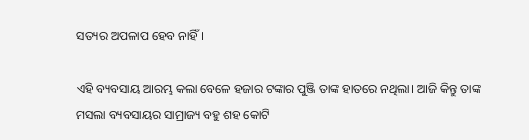ସତ୍ୟର ଅପଳାପ ହେବ ନାହିଁ।

ଏହି ବ୍ୟବସାୟ ଆରମ୍ଭ କଲା ବେଳେ ହଜାର ଟଙ୍କାର ପୁଞ୍ଜି ତାଙ୍କ ହାତରେ ନଥିଲା। ଆଜି କିନ୍ତୁ ତାଙ୍କ ମସଲା ବ୍ୟବସାୟର ସାମ୍ରାଜ୍ୟ ବହୁ ଶହ କୋଟି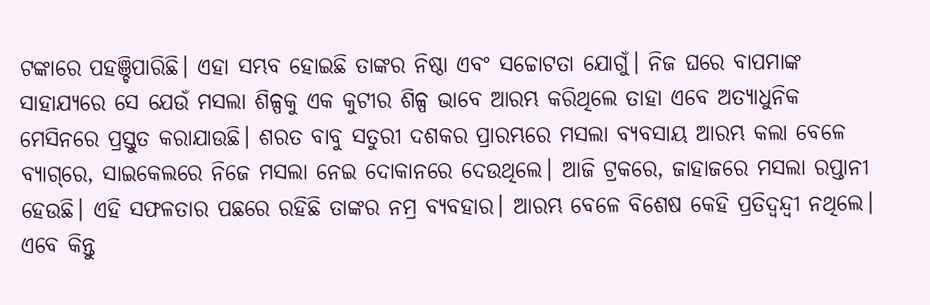ଟଙ୍କାରେ ପହଞ୍ଚିପାରିଛି। ଏହା ସମ୍ଭବ ହୋଇଛି ତାଙ୍କର ନିଷ୍ଠା ଏବଂ ସଚ୍ଚୋଟତା ଯୋଗୁଁ। ନିଜ ଘରେ ବାପମାଙ୍କ ସାହାଯ୍ୟରେ ସେ ଯେଉଁ ମସଲା ଶିଳ୍ପକୁ ଏକ କୁଟୀର ଶିଳ୍ପ ଭାବେ ଆରମ୍ଭ କରିଥିଲେ ତାହା ଏବେ ଅତ୍ୟାଧୁନିକ ମେସିନରେ ପ୍ରସ୍ତୁତ କରାଯାଉଛି। ଶରତ ବାବୁ ସତୁରୀ ଦଶକର ପ୍ରାରମ୍ଭରେ ମସଲା ବ୍ୟବସାୟ ଆରମ୍ଭ କଲା ବେଳେ ବ୍ୟାଗ୍‌ରେ, ସାଇକେଲରେ ନିଜେ ମସଲା ନେଇ ଦୋକାନରେ ଦେଉଥିଲେ। ଆଜି ଟ୍ରକରେ, ଜାହାଜରେ ମସଲା ରପ୍ତାନୀ ହେଉଛି। ଏହି ସଫଳତାର ପଛରେ ରହିଛି ତାଙ୍କର ନମ୍ର ବ୍ୟବହାର। ଆରମ୍ଭ ବେଳେ ବିଶେଷ କେହି ପ୍ରତିଦ୍ୱନ୍ଦ୍ୱୀ ନଥିଲେ। ଏବେ କିନ୍ତୁ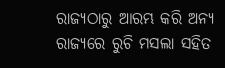ରାଜ୍ୟଠାରୁ ଆରମ୍ଭ କରି ଅନ୍ୟ ରାଜ୍ୟରେ ରୁଚି ମସଲା ସହିତ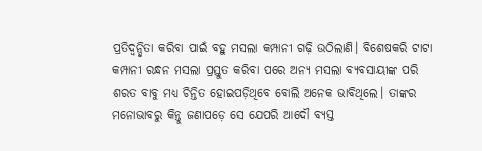ପ୍ରତିଦ୍ୱନ୍ଦ୍ୱିତା କରିବା ପାଇଁ ବହୁ ମସଲା କମ୍ପାନୀ ଗଢ଼ି ଉଠିଲାଣି। ବିଶେଷକରି ଟାଟା କମ୍ପାନୀ ରନ୍ଧନ ମସଲା ପ୍ରସ୍ତୁତ କରିବା ପରେ ଅନ୍ୟ ମସଲା ବ୍ୟବସାୟୀଙ୍କ ପରି ଶରତ ବାବୁ ମଧ୍ୟ ଚିନ୍ତିତ ହୋଇପଡ଼ିଥିବେ ବୋଲି ଅନେକ ଭାବିଥିଲେ। ତାଙ୍କର ମନୋଭାବରୁ କିନ୍ତୁ ଜଣାପଡ଼େ ସେ ଯେପରି ଆଦୌ ବ୍ୟସ୍ତ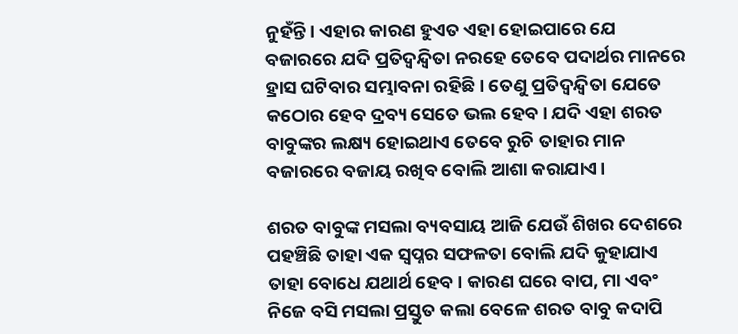ନୁହଁନ୍ତି। ଏହାର କାରଣ ହୁଏତ ଏହା ହୋଇପାରେ ଯେ ବଜାରରେ ଯଦି ପ୍ରତିଦ୍ୱନ୍ଦ୍ୱିତା ନରହେ ତେବେ ପଦାର୍ଥର ମାନରେ ହ୍ରାସ ଘଟିବାର ସମ୍ଭାବନା ରହିଛି। ତେଣୁ ପ୍ରତିଦ୍ୱନ୍ଦ୍ୱିତା ଯେତେ କଠୋର ହେବ ଦ୍ରବ୍ୟ ସେତେ ଭଲ ହେବ। ଯଦି ଏହା ଶରତ ବାବୁଙ୍କର ଲକ୍ଷ୍ୟ ହୋଇଥାଏ ତେବେ ରୁଚି ତାହାର ମାନ ବଜାରରେ ବଜାୟ ରଖିବ ବୋଲି ଆଶା କରାଯାଏ।

ଶରତ ବାବୁଙ୍କ ମସଲା ବ୍ୟବସାୟ ଆଜି ଯେଉଁ ଶିଖର ଦେଶରେ ପହଞ୍ଚିଛି ତାହା ଏକ ସ୍ୱପ୍ନର ସଫଳତା ବୋଲି ଯଦି କୁହାଯାଏ ତାହା ବୋଧେ ଯଥାର୍ଥ ହେବ। କାରଣ ଘରେ ବାପ, ମା ଏବଂ ନିଜେ ବସି ମସଲା ପ୍ରସ୍ତୁତ କଲା ବେଳେ ଶରତ ବାବୁ କଦାପି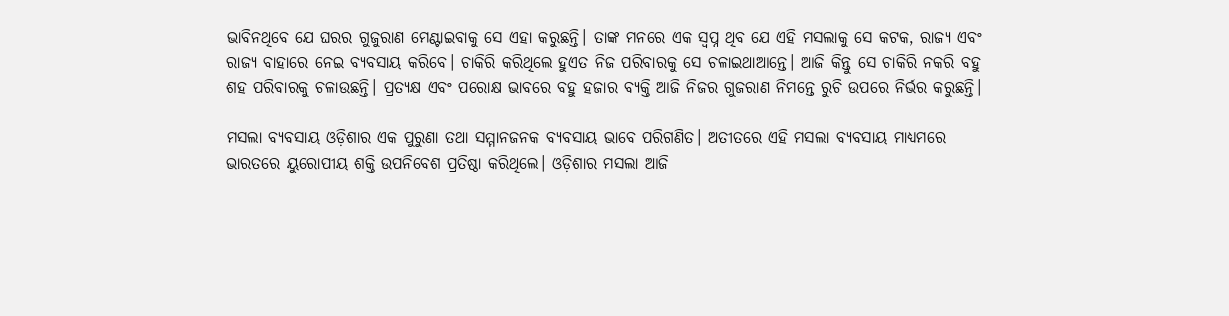ଭାବିନଥିବେ ଯେ ଘରର ଗୁଜୁରାଣ ମେଣ୍ଟାଇବାକୁ ସେ ଏହା କରୁଛନ୍ତି। ତାଙ୍କ ମନରେ ଏକ ସ୍ୱପ୍ନ ଥିବ ଯେ ଏହି ମସଲାକୁ ସେ କଟକ, ରାଜ୍ୟ ଏବଂ ରାଜ୍ୟ ବାହାରେ ନେଇ ବ୍ୟବସାୟ କରିବେ। ଚାକିରି କରିଥିଲେ ହୁଏତ ନିଜ ପରିବାରକୁ ସେ ଚଳାଇଥାଆନ୍ତେ। ଆଜି କିନ୍ତୁ ସେ ଚାକିରି ନକରି ବହୁ ଶହ ପରିବାରକୁ ଚଳାଉଛନ୍ତି। ପ୍ରତ୍ୟକ୍ଷ ଏବଂ ପରୋକ୍ଷ ଭାବରେ ବହୁ ହଜାର ବ୍ୟକ୍ତି ଆଜି ନିଜର ଗୁଜରାଣ ନିମନ୍ତେ ରୁଚି ଉପରେ ନିର୍ଭର କରୁଛନ୍ତି।

ମସଲା ବ୍ୟବସାୟ ଓଡ଼ିଶାର ଏକ ପୁରୁଣା ତଥା ସମ୍ମାନଜନକ ବ୍ୟବସାୟ ଭାବେ ପରିଗଣିତ। ଅତୀତରେ ଏହି ମସଲା ବ୍ୟବସାୟ ମାଧ୍ୟମରେ ଭାରତରେ ୟୁରୋପୀୟ ଶକ୍ତି ଉପନିବେଶ ପ୍ରତିଷ୍ଠା କରିଥିଲେ। ଓଡ଼ିଶାର ମସଲା ଆଜି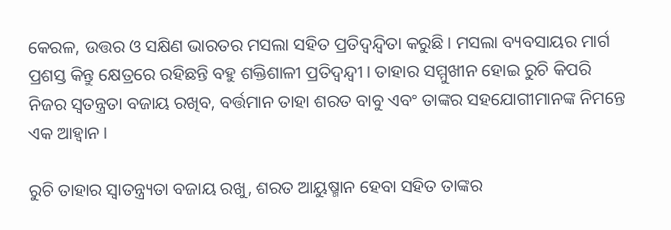କେରଳ, ଉତ୍ତର ଓ ସକ୍ଷିଣ ଭାରତର ମସଲା ସହିତ ପ୍ରତିଦ୍ୱନ୍ଦ୍ୱିତା କରୁଛି। ମସଲା ବ୍ୟବସାୟର ମାର୍ଗ ପ୍ରଶସ୍ତ କିନ୍ତୁ କ୍ଷେତ୍ରରେ ରହିଛନ୍ତି ବହୁ ଶକ୍ତିଶାଳୀ ପ୍ରତିଦ୍ୱନ୍ଦ୍ୱୀ। ତାହାର ସମ୍ମୁଖୀନ ହୋଇ ରୁଚି କିପରି ନିଜର ସ୍ୱତନ୍ତ୍ରତା ବଜାୟ ରଖିବ, ବର୍ତ୍ତମାନ ତାହା ଶରତ ବାବୁ ଏବଂ ତାଙ୍କର ସହଯୋଗୀମାନଙ୍କ ନିମନ୍ତେ ଏକ ଆହ୍ୱାନ।

ରୁଚି ତାହାର ସ୍ୱାତନ୍ତ୍ର୍ୟତା ବଜାୟ ରଖୁ, ଶରତ ଆୟୁଷ୍ମାନ ହେବା ସହିତ ତାଙ୍କର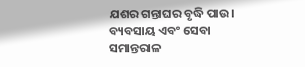ଯଶର ଗନ୍ତାଘର ବୃଦ୍ଧି ପାଉ। ବ୍ୟବସାୟ ଏବଂ ସେବା ସମାନ୍ତରାଳ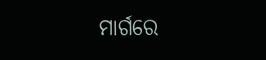ମାର୍ଗରେ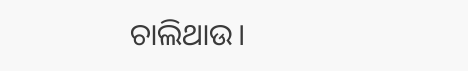ଚାଲିଥାଉ।